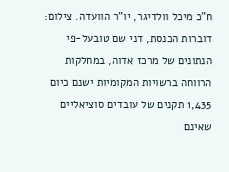ח"כ מיכל וולדיגר, יו"ר הוועדה. צילום: דוברות הכנסת, דני שם טובעל-פי הנתונים של מרכז אדוה, במחלקות הרווחה ברשויות המקומיות ישנם כיום 1,435 תקנים של עובדים סוציאליים שאינם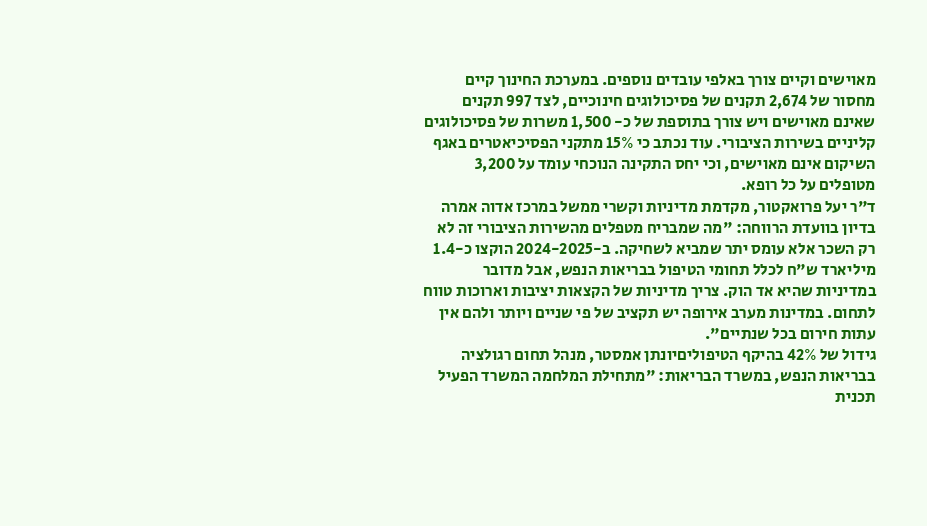מאוישים וקיים צורך באלפי עובדים נוספים. במערכת החינוך קיים מחסור של 2,674 תקנים של פסיכולוגים חינוכיים, לצד 997 תקנים שאינם מאוישים ויש צורך בתוספת של כ- 1,500 משרות של פסיכולוגים קליניים בשירות הציבורי. עוד נכתב כי 15% מתקני הפסיכיאטרים באגף השיקום אינם מאוישים, וכי יחס התקינה הנוכחי עומד על 3,200 מטופלים על כל רופא.
ד"ר יעל פרואקטור, מקדמת מדיניות וקשרי ממשל במרכז אדוה אמרה בדיון בוועדת הרווחה: "מה שמבריח מטפלים מהשירות הציבורי זה לא רק השכר אלא עומס יתר שמביא לשחיקה. ב-2024-2025 הוקצו כ-1.4 מיליארד ש"ח לכלל תחומי הטיפול בבריאות הנפש, אבל מדובר במדיניות שהיא אד הוק. צריך מדיניות של הקצאות יציבות וארוכות טווח לתחום. במדינות מערב אירופה יש תקציב של פי שניים ויותר ולהם אין עתות חירום בכל שנתיים".
גידול של 42% בהיקף הטיפוליםיונתן אמסטר, מנהל תחום רגולציה בבריאות הנפש, במשרד הבריאות: "מתחילת המלחמה המשרד הפעיל תכנית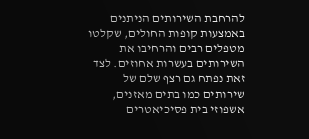להרחבת השירותים הניתנים באמצעות קופות החולים, שקלטו מטפלים רבים והרחיבו את השירותים בעשרות אחוזים. לצד זאת נפתח גם רצף שלם של שירותים כמו בתים מאזנים, אשפוזי בית פסיכיאטרים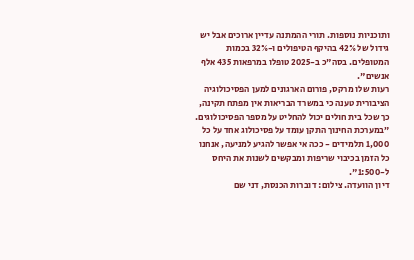ותוכניות נוספות. תורי ההמתנה עדיין ארוכים אבל יש גידול של 42% בהיקף הטיפולים ו-32% בכמות המטופלים. בסה"כ ב-2025 טופלו במרפאות 435 אלף אנשים".
רעות שלו מרקס, פורום הארגונים למען הפסיכולוגיה הציבורית טענה כי במשרד הבריאות אין מפתח תקינה, כך שכל בית חולים יכול להחליט על מספר הפסיכולוגים. ״במערכת החינוך התקן עומד על פסיכולוג אחד על כל 1,000 תלמידים - ככה אי אפשר להגיע למניעה, אנחנו כל הזמן בכיבוי שריפות ומבקשים לשנות את היחס ל-1:500".
דיון הוועדה. צילום: דוברות הכנסת, דני שם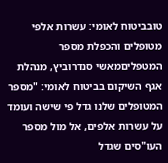טובביטוח לאומי: עשרות אלפי מטופלים והכפלת מספר המטפליםמאשי סנדרוביץ, מנהלת אגף השיקום בביטוח לאומי: "מספר המטופלים שלנו גדל פי שישה ועומד על עשרות אלפים, אל מול מספר העו"סים שגדל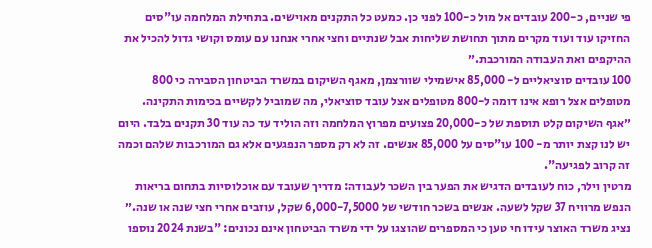פי שניים, כ-200 עובדים אל מול כ-100 לפני כן. כמעט כל התקנים מאוישים. בתחילת המלחמה עו"סים החזיקו עוד ועוד מקרים מתוך תחושת שליחות אבל שנתיים וחצי אחרי אנחנו עם עומס וקושי גדול להכיל את ההיקפים ואת העבודה המורכבת.״
100 עובדים סוציאליים ל- 85,000 אישמילי שוורצמן, מאגף השיקום במשרד הביטחון הסבירה כי 800 מטופלים אצל רופא אינו דומה ל-800 מטופלים אצל עובד סוציאלי, מה שמוביל לקשיים בכימות התקינה. ״אגף השיקום קלט תוספת של כ-20,000 פצועים מפרוץ המלחמה וזה הוליד עד כה עוד 30 תקנים בלבד. היום יש לנו קצת יותר מ- 100 עו"סים על 85,000 אנשים. זה לא רק מספר הנפגעים אלא גם המורכבות שלהם וכמה זה קרוב לפגיעה".
מרטין וילר, כוח לעובדים הדגיש את הפער בין השכר לעבודה: מדריך שעובד עם אוכלוסיות בתחום בריאות הנפש מרוויח 37 שקל לשעה. אנשים בשכר חודשי של 6,000-7,5000 שקל, עוזבים אחרי חצי שנה או שנה.״
נציג משרד האוצר עידו חי טען כי המספרים שהוצגו על ידי משרד הביטחון אינם נכונים: "בשנת 2024 נוספו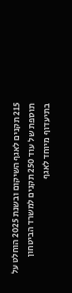215 תקנים לאגף השיקום ובשנת 2025 הוחלט על תוספת של עוד 250 תקנים למשרד הביטחון בתיעדוף מיוחד לאגף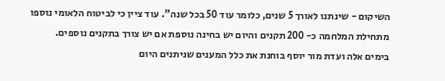השיקום - שינתנו לאורך 5 שנים, כלומר עוד 50 בכל שנה". עוד ציין כי לביטוח הלאומי נוספו מתחילת המלחמה כ- 200 תקנים והיום יש בחינה נוספת אם יש צורך בתקנים נוספים.
בימים אלה ועדת מור יוסף בוחנת את כלל המענים שניתנים היום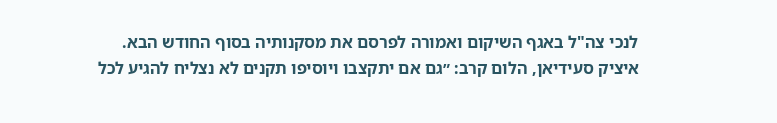לנכי צה"ל באגף השיקום ואמורה לפרסם את מסקנותיה בסוף החודש הבא.
איציק סעידיאן, הלום קרב: ״גם אם יתקצבו ויוסיפו תקנים לא נצליח להגיע לכל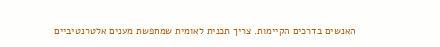האנשים בדרכים הקיימות. צריך תכנית לאומית שמחפשת מענים אלטרנטיביים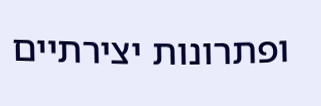ופתרונות יצירתיים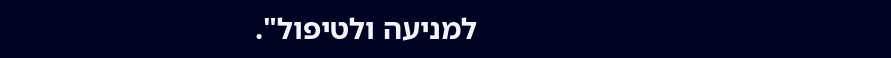למניעה ולטיפול".